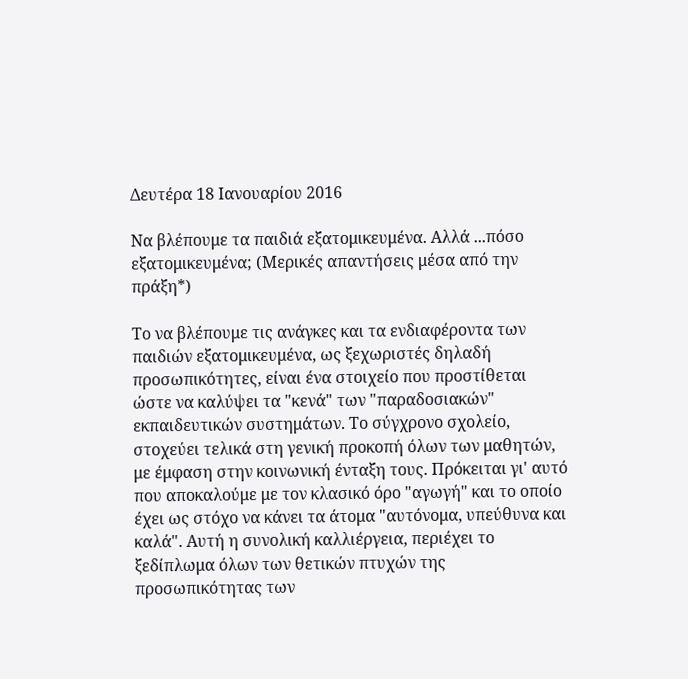Δευτέρα 18 Ιανουαρίου 2016

Να βλέπουμε τα παιδιά εξατομικευμένα. Αλλά ...πόσο εξατομικευμένα; (Μερικές απαντήσεις μέσα από την πράξη*)

Το να βλέπουμε τις ανάγκες και τα ενδιαφέροντα των παιδιών εξατομικευμένα, ως ξεχωριστές δηλαδή προσωπικότητες, είναι ένα στοιχείο που προστίθεται ώστε να καλύψει τα "κενά" των "παραδοσιακών" εκπαιδευτικών συστημάτων. Το σύγχρονο σχολείο, στοχεύει τελικά στη γενική προκοπή όλων των μαθητών, με έμφαση στην κοινωνική ένταξη τους. Πρόκειται γι' αυτό που αποκαλούμε με τον κλασικό όρο "αγωγή" και το οποίο έχει ως στόχο να κάνει τα άτομα "αυτόνομα, υπεύθυνα και καλά". Αυτή η συνολική καλλιέργεια, περιέχει το ξεδίπλωμα όλων των θετικών πτυχών της προσωπικότητας των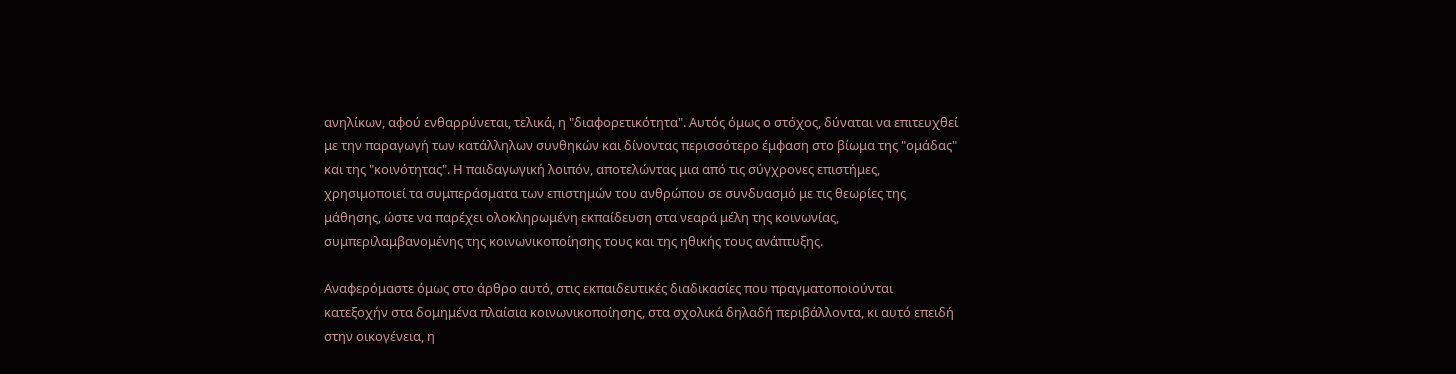ανηλίκων, αφού ενθαρρύνεται, τελικά, η "διαφορετικότητα". Αυτός όμως ο στόχος, δύναται να επιτευχθεί με την παραγωγή των κατάλληλων συνθηκών και δίνοντας περισσότερο έμφαση στο βίωμα της "ομάδας" και της "κοινότητας". Η παιδαγωγική λοιπόν, αποτελώντας μια από τις σύγχρονες επιστήμες, χρησιμοποιεί τα συμπεράσματα των επιστημών του ανθρώπου σε συνδυασμό με τις θεωρίες της μάθησης, ώστε να παρέχει ολοκληρωμένη εκπαίδευση στα νεαρά μέλη της κοινωνίας, συμπεριλαμβανομένης της κοινωνικοποίησης τους και της ηθικής τους ανάπτυξης.

Αναφερόμαστε όμως στο άρθρο αυτό, στις εκπαιδευτικές διαδικασίες που πραγματοποιούνται κατεξοχήν στα δομημένα πλαίσια κοινωνικοποίησης, στα σχολικά δηλαδή περιβάλλοντα, κι αυτό επειδή στην οικογένεια, η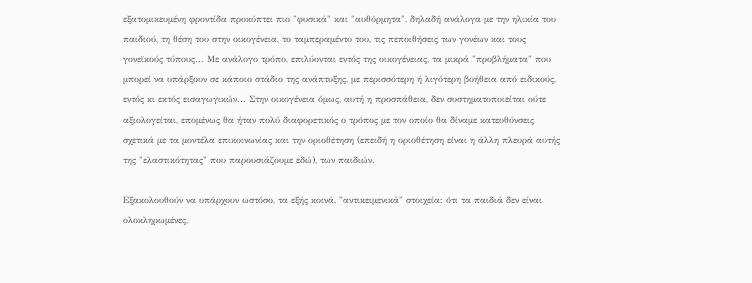εξατομικευμένη φροντίδα προκύπτει πιο "φυσικά" και "αυθόρμητα", δηλαδή ανάλογα με την ηλικία του παιδιού, τη θέση του στην οικογένεια, το ταμπεραμέντο του, τις πεποιθήσεις των γονέων και τους γονεϊκούς τύπους... Με ανάλογο τρόπο, επιλύονται εντός της οικογένειας, τα μικρά "προβλήματα" που μπορεί να υπάρξουν σε κάποιο στάδιο της ανάπτυξης, με περισσότερη ή λιγότερη βοήθεια από ειδικούς, εντός κι εκτός εισαγωγικών... Στην οικογένεια όμως, αυτή η προσπάθεια, δεν συστηματοποιείται ούτε αξιολογείται, επομένως θα ήταν πολύ διαφορετικός ο τρόπος με τον οποίο θα δίναμε κατευθύνσεις σχετικά με τα μοντέλα επικοινωνίας και την οριοθέτηση (επειδή η οριοθέτηση είναι η άλλη πλευρά αυτής της "ελαστικότητας" που παρουσιάζουμε εδώ), των παιδιών.

Εξακολουθούν να υπάρχουν ωστόσο, τα εξής κοινά, "αντικειμενικά" στοιχεία: ότι τα παιδιά δεν είναι ολοκληρωμένες,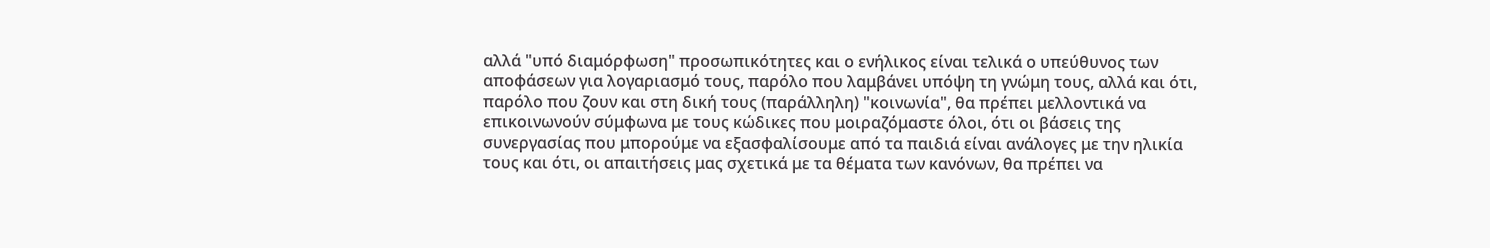αλλά "υπό διαμόρφωση" προσωπικότητες και ο ενήλικος είναι τελικά ο υπεύθυνος των αποφάσεων για λογαριασμό τους, παρόλο που λαμβάνει υπόψη τη γνώμη τους, αλλά και ότι, παρόλο που ζουν και στη δική τους (παράλληλη) "κοινωνία", θα πρέπει μελλοντικά να επικοινωνούν σύμφωνα με τους κώδικες που μοιραζόμαστε όλοι, ότι οι βάσεις της συνεργασίας που μπορούμε να εξασφαλίσουμε από τα παιδιά είναι ανάλογες με την ηλικία τους και ότι, οι απαιτήσεις μας σχετικά με τα θέματα των κανόνων, θα πρέπει να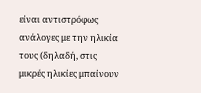είναι αντιστρόφως ανάλογες με την ηλικία τους (δηλαδή, στις μικρές ηλικίες μπαίνουν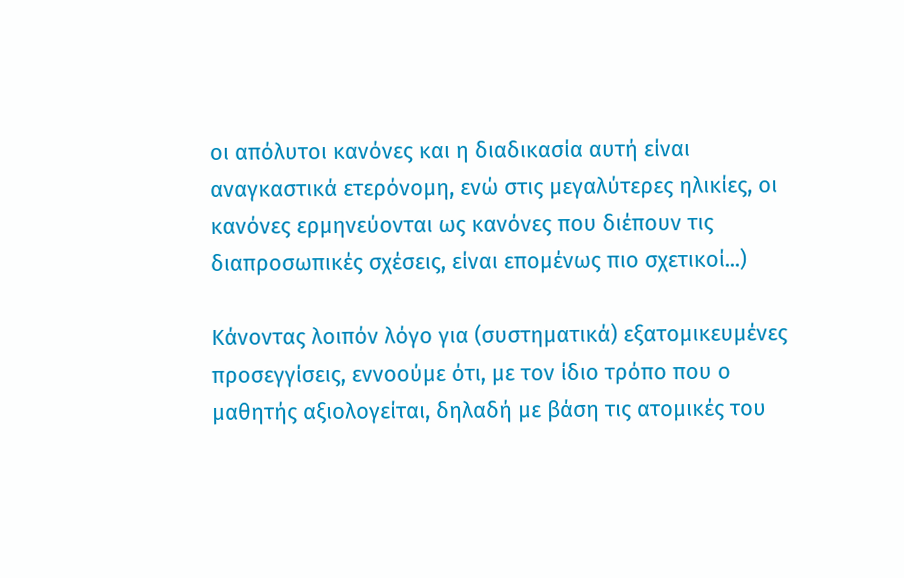οι απόλυτοι κανόνες και η διαδικασία αυτή είναι αναγκαστικά ετερόνομη, ενώ στις μεγαλύτερες ηλικίες, οι κανόνες ερμηνεύονται ως κανόνες που διέπουν τις διαπροσωπικές σχέσεις, είναι επομένως πιο σχετικοί...)

Κάνοντας λοιπόν λόγο για (συστηματικά) εξατομικευμένες προσεγγίσεις, εννοούμε ότι, με τον ίδιο τρόπο που ο μαθητής αξιολογείται, δηλαδή με βάση τις ατομικές του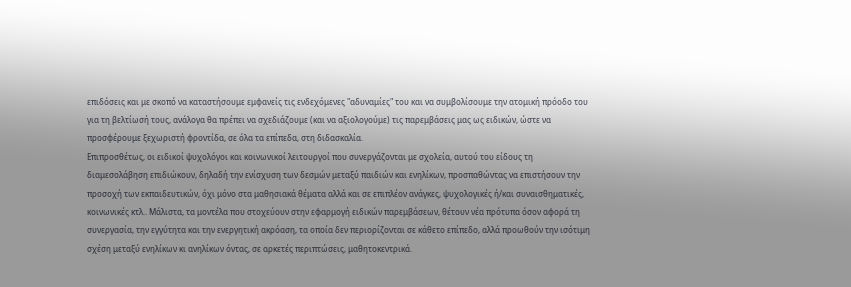επιδόσεις και με σκοπό να καταστήσουμε εμφανείς τις ενδεχόμενες "αδυναμίες" του και να συμβολίσουμε την ατομική πρόοδο του για τη βελτίωσή τους, ανάλογα θα πρέπει να σχεδιάζουμε (και να αξιολογούμε) τις παρεμβάσεις μας ως ειδικών, ώστε να προσφέρουμε ξεχωριστή φροντίδα, σε όλα τα επίπεδα, στη διδασκαλία.
Επιπροσθέτως, οι ειδικοί ψυχολόγοι και κοινωνικοί λειτουργοί που συνεργάζονται με σχολεία, αυτού του είδους τη διαμεσολάβηση επιδιώκουν, δηλαδή την ενίσχυση των δεσμών μεταξύ παιδιών και ενηλίκων, προσπαθώντας να επιστήσουν την προσοχή των εκπαιδευτικών, όχι μόνο στα μαθησιακά θέματα αλλά και σε επιπλέον ανάγκες, ψυχολογικές ή/και συναισθηματικές, κοινωνικές κτλ.. Μάλιστα, τα μοντέλα που στοχεύουν στην εφαρμογή ειδικών παρεμβάσεων, θέτουν νέα πρότυπα όσον αφορά τη συνεργασία, την εγγύτητα και την ενεργητική ακρόαση, τα οποία δεν περιορίζονται σε κάθετο επίπεδο, αλλά προωθούν την ισότιμη σχέση μεταξύ ενηλίκων κι ανηλίκων όντας, σε αρκετές περιπτώσεις, μαθητοκεντρικά.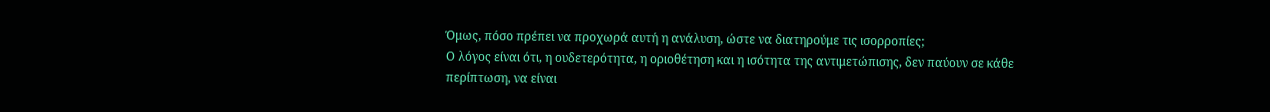Όμως, πόσο πρέπει να προχωρά αυτή η ανάλυση, ώστε να διατηρούμε τις ισορροπίες;
Ο λόγος είναι ότι, η ουδετερότητα, η οριοθέτηση και η ισότητα της αντιμετώπισης, δεν παύουν σε κάθε περίπτωση, να είναι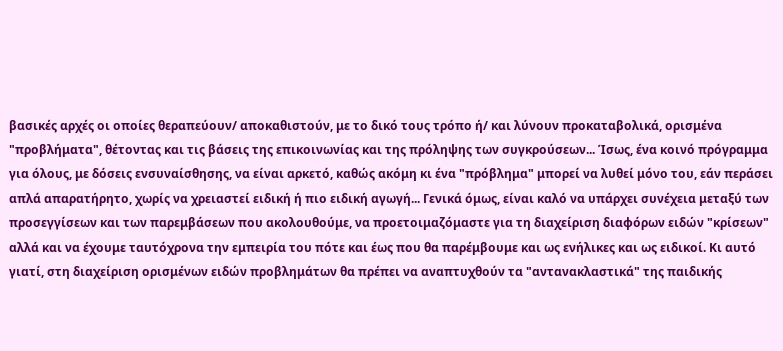βασικές αρχές οι οποίες θεραπεύουν/ αποκαθιστούν, με το δικό τους τρόπο ή/ και λύνουν προκαταβολικά, ορισμένα "προβλήματα", θέτοντας και τις βάσεις της επικοινωνίας και της πρόληψης των συγκρούσεων... Ίσως, ένα κοινό πρόγραμμα για όλους, με δόσεις ενσυναίσθησης, να είναι αρκετό, καθώς ακόμη κι ένα "πρόβλημα" μπορεί να λυθεί μόνο του, εάν περάσει απλά απαρατήρητο, χωρίς να χρειαστεί ειδική ή πιο ειδική αγωγή... Γενικά όμως, είναι καλό να υπάρχει συνέχεια μεταξύ των προσεγγίσεων και των παρεμβάσεων που ακολουθούμε, να προετοιμαζόμαστε για τη διαχείριση διαφόρων ειδών "κρίσεων" αλλά και να έχουμε ταυτόχρονα την εμπειρία του πότε και έως που θα παρέμβουμε και ως ενήλικες και ως ειδικοί. Κι αυτό γιατί, στη διαχείριση ορισμένων ειδών προβλημάτων θα πρέπει να αναπτυχθούν τα "αντανακλαστικά" της παιδικής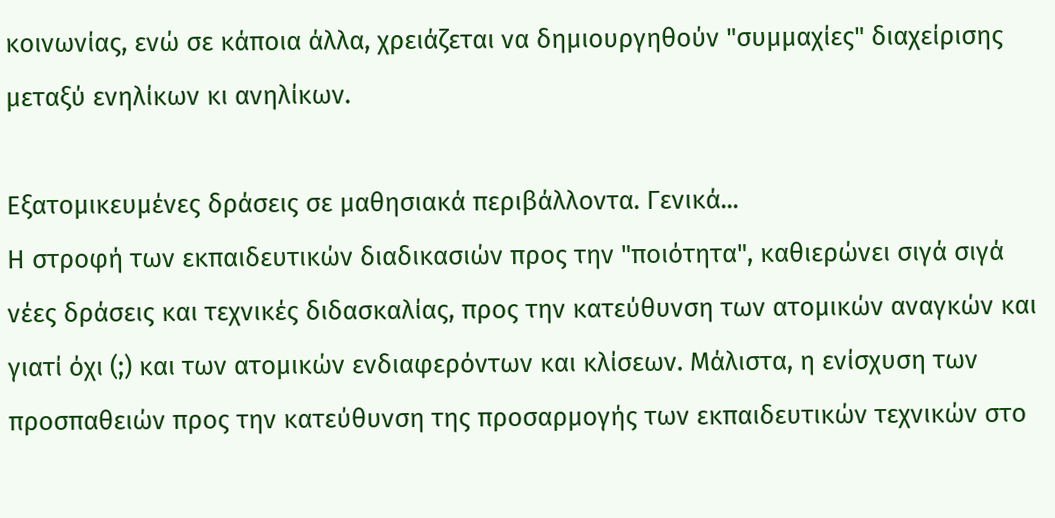κοινωνίας, ενώ σε κάποια άλλα, χρειάζεται να δημιουργηθούν "συμμαχίες" διαχείρισης μεταξύ ενηλίκων κι ανηλίκων.

Εξατομικευμένες δράσεις σε μαθησιακά περιβάλλοντα. Γενικά...
Η στροφή των εκπαιδευτικών διαδικασιών προς την "ποιότητα", καθιερώνει σιγά σιγά νέες δράσεις και τεχνικές διδασκαλίας, προς την κατεύθυνση των ατομικών αναγκών και γιατί όχι (;) και των ατομικών ενδιαφερόντων και κλίσεων. Μάλιστα, η ενίσχυση των προσπαθειών προς την κατεύθυνση της προσαρμογής των εκπαιδευτικών τεχνικών στο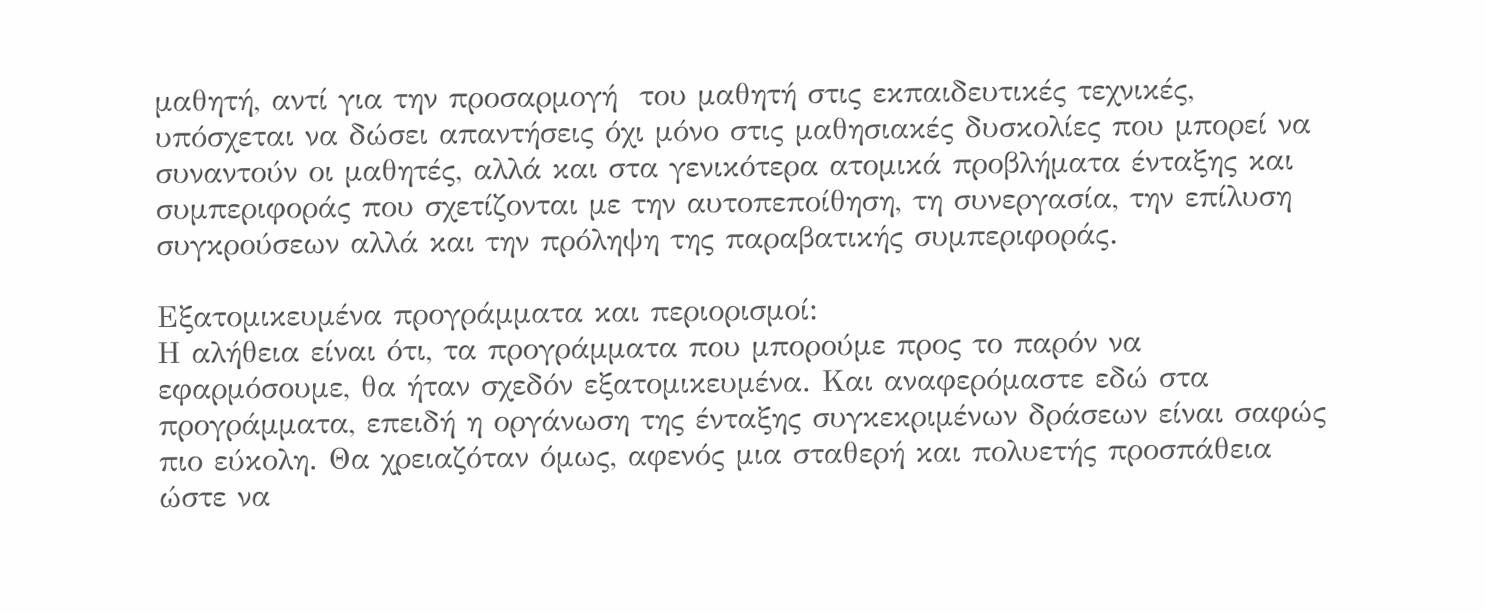μαθητή, αντί για την προσαρμογή  του μαθητή στις εκπαιδευτικές τεχνικές, υπόσχεται να δώσει απαντήσεις όχι μόνο στις μαθησιακές δυσκολίες που μπορεί να συναντούν οι μαθητές, αλλά και στα γενικότερα ατομικά προβλήματα ένταξης και συμπεριφοράς που σχετίζονται με την αυτοπεποίθηση, τη συνεργασία, την επίλυση συγκρούσεων αλλά και την πρόληψη της παραβατικής συμπεριφοράς.

Εξατομικευμένα προγράμματα και περιορισμοί:
Η αλήθεια είναι ότι, τα προγράμματα που μπορούμε προς το παρόν να εφαρμόσουμε, θα ήταν σχεδόν εξατομικευμένα. Και αναφερόμαστε εδώ στα προγράμματα, επειδή η οργάνωση της ένταξης συγκεκριμένων δράσεων είναι σαφώς πιο εύκολη. Θα χρειαζόταν όμως, αφενός μια σταθερή και πολυετής προσπάθεια ώστε να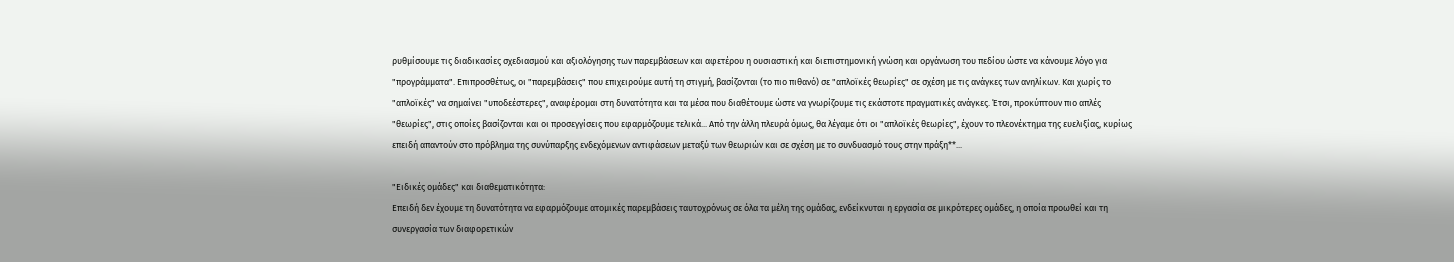ρυθμίσουμε τις διαδικασίες σχεδιασμού και αξιολόγησης των παρεμβάσεων και αφετέρου η ουσιαστική και διεπιστημονική γνώση και οργάνωση του πεδίου ώστε να κάνουμε λόγο για "προγράμματα". Επιπροσθέτως, οι "παρεμβάσεις" που επιχειρούμε αυτή τη στιγμή, βασίζονται (το πιο πιθανό) σε "απλοϊκές θεωρίες" σε σχέση με τις ανάγκες των ανηλίκων. Και χωρίς το "απλοϊκές" να σημαίνει "υποδεέστερες", αναφέρομαι στη δυνατότητα και τα μέσα που διαθέτουμε ώστε να γνωρίζουμε τις εκάστοτε πραγματικές ανάγκες. Έτσι, προκύπτουν πιο απλές "θεωρίες", στις οποίες βασίζονται και οι προσεγγίσεις που εφαρμόζουμε τελικά... Από την άλλη πλευρά όμως, θα λέγαμε ότι οι "απλοϊκές θεωρίες", έχουν το πλεονέκτημα της ευελιξίας, κυρίως επειδή απαντούν στο πρόβλημα της συνύπαρξης ενδεχόμενων αντιφάσεων μεταξύ των θεωριών και σε σχέση με το συνδυασμό τους στην πράξη**...

"Ειδικές ομάδες" και διαθεματικότητα:
Επειδή δεν έχουμε τη δυνατότητα να εφαρμόζουμε ατομικές παρεμβάσεις ταυτοχρόνως σε όλα τα μέλη της ομάδας, ενδείκνυται η εργασία σε μικρότερες ομάδες, η οποία προωθεί και τη συνεργασία των διαφορετικών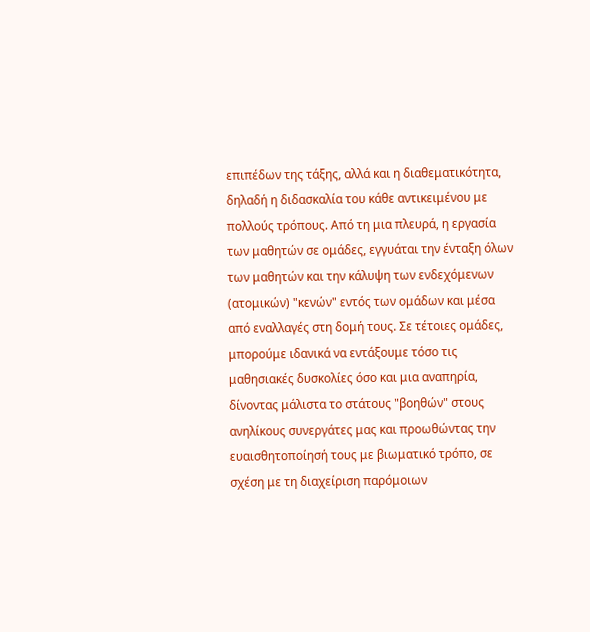επιπέδων της τάξης, αλλά και η διαθεματικότητα, δηλαδή η διδασκαλία του κάθε αντικειμένου με πολλούς τρόπους. Από τη μια πλευρά, η εργασία των μαθητών σε ομάδες, εγγυάται την ένταξη όλων των μαθητών και την κάλυψη των ενδεχόμενων (ατομικών) "κενών" εντός των ομάδων και μέσα από εναλλαγές στη δομή τους. Σε τέτοιες ομάδες, μπορούμε ιδανικά να εντάξουμε τόσο τις μαθησιακές δυσκολίες όσο και μια αναπηρία, δίνοντας μάλιστα το στάτους "βοηθών" στους ανηλίκους συνεργάτες μας και προωθώντας την ευαισθητοποίησή τους με βιωματικό τρόπο, σε σχέση με τη διαχείριση παρόμοιων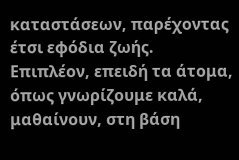καταστάσεων, παρέχοντας έτσι εφόδια ζωής. Επιπλέον, επειδή τα άτομα, όπως γνωρίζουμε καλά, μαθαίνουν, στη βάση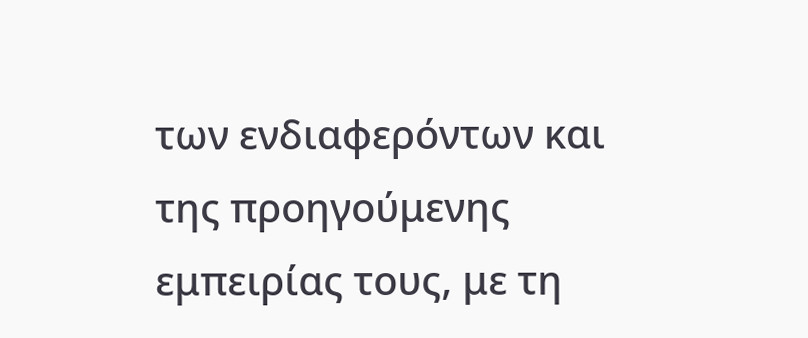των ενδιαφερόντων και της προηγούμενης εμπειρίας τους, με τη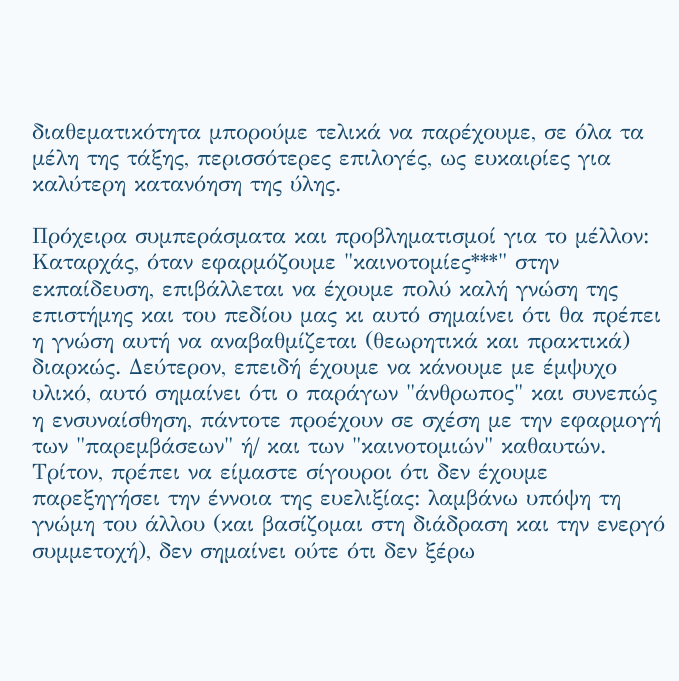διαθεματικότητα μπορούμε τελικά να παρέχουμε, σε όλα τα μέλη της τάξης, περισσότερες επιλογές, ως ευκαιρίες για καλύτερη κατανόηση της ύλης.

Πρόχειρα συμπεράσματα και προβληματισμοί για το μέλλον:
Καταρχάς, όταν εφαρμόζουμε "καινοτομίες***" στην εκπαίδευση, επιβάλλεται να έχουμε πολύ καλή γνώση της επιστήμης και του πεδίου μας κι αυτό σημαίνει ότι θα πρέπει η γνώση αυτή να αναβαθμίζεται (θεωρητικά και πρακτικά) διαρκώς. Δεύτερον, επειδή έχουμε να κάνουμε με έμψυχο υλικό, αυτό σημαίνει ότι ο παράγων "άνθρωπος" και συνεπώς η ενσυναίσθηση, πάντοτε προέχουν σε σχέση με την εφαρμογή των "παρεμβάσεων" ή/ και των "καινοτομιών" καθαυτών. Τρίτον, πρέπει να είμαστε σίγουροι ότι δεν έχουμε παρεξηγήσει την έννοια της ευελιξίας: λαμβάνω υπόψη τη γνώμη του άλλου (και βασίζομαι στη διάδραση και την ενεργό συμμετοχή), δεν σημαίνει ούτε ότι δεν ξέρω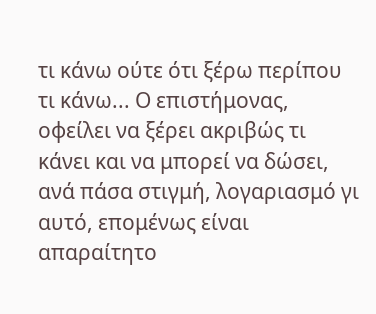τι κάνω ούτε ότι ξέρω περίπου τι κάνω... Ο επιστήμονας, οφείλει να ξέρει ακριβώς τι κάνει και να μπορεί να δώσει, ανά πάσα στιγμή, λογαριασμό γι αυτό, επομένως είναι απαραίτητο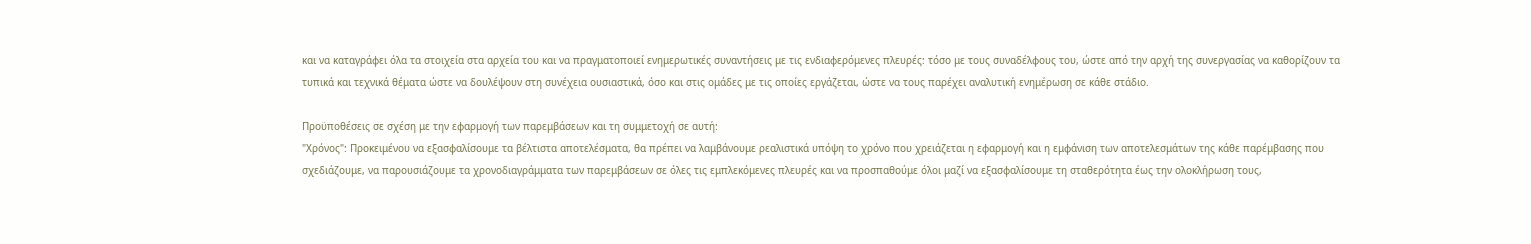και να καταγράφει όλα τα στοιχεία στα αρχεία του και να πραγματοποιεί ενημερωτικές συναντήσεις με τις ενδιαφερόμενες πλευρές: τόσο με τους συναδέλφους του, ώστε από την αρχή της συνεργασίας να καθορίζουν τα τυπικά και τεχνικά θέματα ώστε να δουλέψουν στη συνέχεια ουσιαστικά, όσο και στις ομάδες με τις οποίες εργάζεται, ώστε να τους παρέχει αναλυτική ενημέρωση σε κάθε στάδιο.

Προϋποθέσεις σε σχέση με την εφαρμογή των παρεμβάσεων και τη συμμετοχή σε αυτή:
"Χρόνος": Προκειμένου να εξασφαλίσουμε τα βέλτιστα αποτελέσματα, θα πρέπει να λαμβάνουμε ρεαλιστικά υπόψη το χρόνο που χρειάζεται η εφαρμογή και η εμφάνιση των αποτελεσμάτων της κάθε παρέμβασης που σχεδιάζουμε, να παρουσιάζουμε τα χρονοδιαγράμματα των παρεμβάσεων σε όλες τις εμπλεκόμενες πλευρές και να προσπαθούμε όλοι μαζί να εξασφαλίσουμε τη σταθερότητα έως την ολοκλήρωση τους,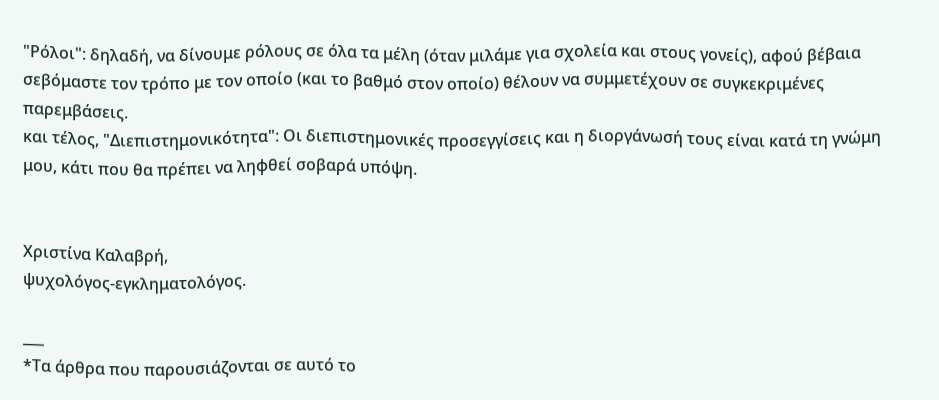"Ρόλοι": δηλαδή, να δίνουμε ρόλους σε όλα τα μέλη (όταν μιλάμε για σχολεία και στους γονείς), αφού βέβαια σεβόμαστε τον τρόπο με τον οποίο (και το βαθμό στον οποίο) θέλουν να συμμετέχουν σε συγκεκριμένες παρεμβάσεις.
και τέλος, "Διεπιστημονικότητα": Οι διεπιστημονικές προσεγγίσεις και η διοργάνωσή τους είναι κατά τη γνώμη μου, κάτι που θα πρέπει να ληφθεί σοβαρά υπόψη.


Χριστίνα Καλαβρή,
ψυχολόγος-εγκληματολόγος.

___
*Τα άρθρα που παρουσιάζονται σε αυτό το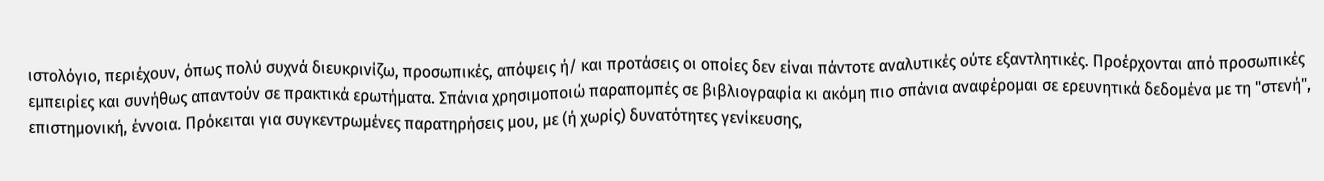ιστολόγιο, περιέχουν, όπως πολύ συχνά διευκρινίζω, προσωπικές, απόψεις ή/ και προτάσεις οι οποίες δεν είναι πάντοτε αναλυτικές ούτε εξαντλητικές. Προέρχονται από προσωπικές εμπειρίες και συνήθως απαντούν σε πρακτικά ερωτήματα. Σπάνια χρησιμοποιώ παραπομπές σε βιβλιογραφία κι ακόμη πιο σπάνια αναφέρομαι σε ερευνητικά δεδομένα με τη "στενή", επιστημονική, έννοια. Πρόκειται για συγκεντρωμένες παρατηρήσεις μου, με (ή χωρίς) δυνατότητες γενίκευσης,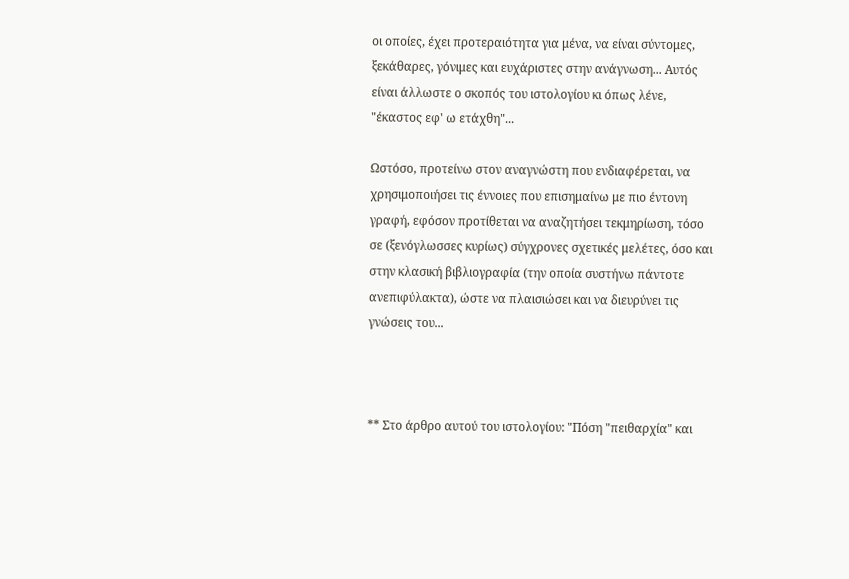οι οποίες, έχει προτεραιότητα για μένα, να είναι σύντομες, ξεκάθαρες, γόνιμες και ευχάριστες στην ανάγνωση... Αυτός είναι άλλωστε ο σκοπός του ιστολογίου κι όπως λένε, "έκαστος εφ' ω ετάχθη"...

Ωστόσο, προτείνω στον αναγνώστη που ενδιαφέρεται, να χρησιμοποιήσει τις έννοιες που επισημαίνω με πιο έντονη γραφή, εφόσον προτίθεται να αναζητήσει τεκμηρίωση, τόσο σε (ξενόγλωσσες κυρίως) σύγχρονες σχετικές μελέτες, όσο και στην κλασική βιβλιογραφία (την οποία συστήνω πάντοτε ανεπιφύλακτα), ώστε να πλαισιώσει και να διευρύνει τις γνώσεις του...



** Στο άρθρο αυτού του ιστολογίου: "Πόση "πειθαρχία" και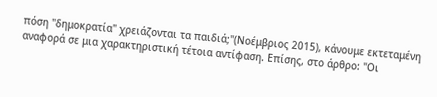πόση "δημοκρατία" χρειάζονται τα παιδιά;"(Νοέμβριος 2015), κάνουμε εκτεταμένη αναφορά σε μια χαρακτηριστική τέτοια αντίφαση. Επίσης, στο άρθρο: "Οι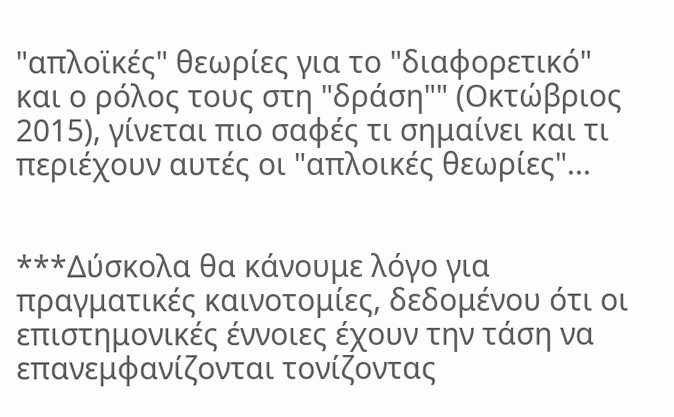"απλοϊκές" θεωρίες για το "διαφορετικό" και ο ρόλος τους στη "δράση"" (Οκτώβριος 2015), γίνεται πιο σαφές τι σημαίνει και τι περιέχουν αυτές οι "απλοικές θεωρίες"...


***Δύσκολα θα κάνουμε λόγο για πραγματικές καινοτομίες, δεδομένου ότι οι επιστημονικές έννοιες έχουν την τάση να επανεμφανίζονται τονίζοντας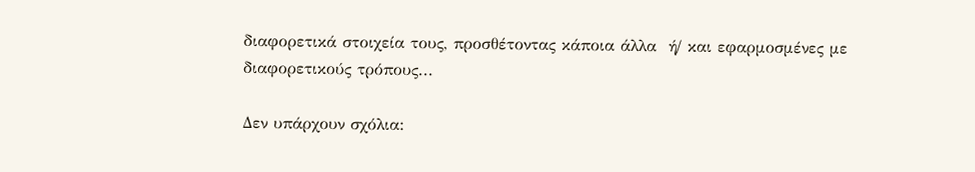διαφορετικά στοιχεία τους, προσθέτοντας κάποια άλλα  ή/ και εφαρμοσμένες με διαφορετικούς τρόπους...

Δεν υπάρχουν σχόλια: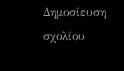Δημοσίευση σχολίου